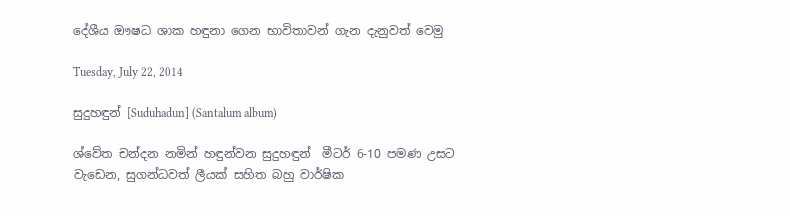දේශීය ඖෂධ ශාක හඳුනා ගෙන භාවිතාවන් ගැන දැනුවත් වෙමු

Tuesday, July 22, 2014

සුදුහඳුන් [Suduhadun] (Santalum album)

ශ්වේත චන්දන නමින් හඳුන්වන සුදුහඳුන්  මීටර් 6-10 පමණ උසට වැඩෙන, සුගන්ධවත් ලීයක් සහිත බහු වාර්ෂික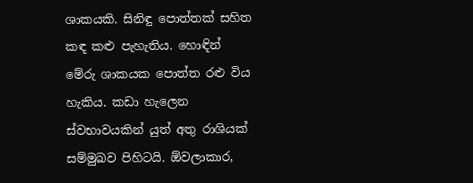ශාකයකි. සිනිඳු පොත්තක් සහිත කඳ කළු පැහැතිය. හොඳින් මේරු ශාකයක පොත්ත රළු විය හැකිය. කඩා හැලෙන ස්වභාවයකින් යුත් අතු රාශියක් සම්මුඛව පිහිටයි. ඕවලාකාර,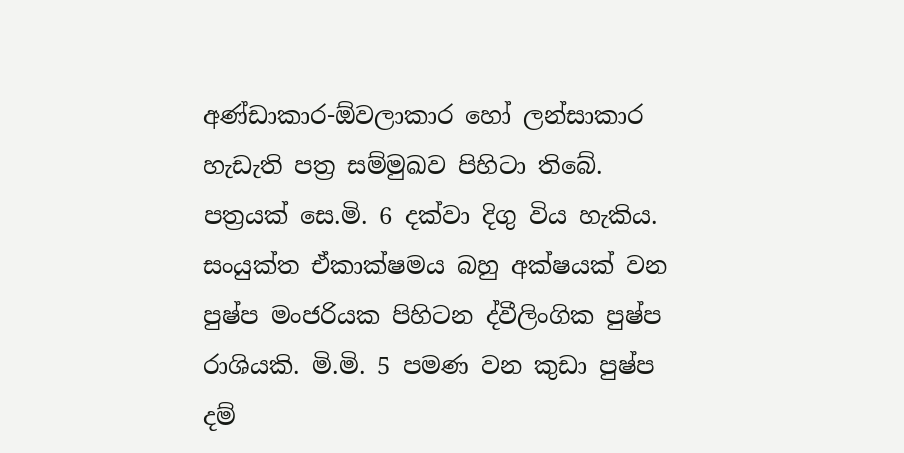අණ්ඩාකාර-ඕවලාකාර හෝ ලන්සාකාර හැඩැති පත්‍ර සම්මුඛව පිහිටා තිබේ. පත්‍රයක් සෙ.මි. 6 දක්වා දිගු විය හැකිය. සංයුක්ත ඒකාක්ෂමය බහු අක්ෂයක් වන පුෂ්ප මංජරියක පිහිටන ද්වීලිංගික පුෂ්ප රාශියකි. මි.මි. 5 පමණ වන කුඩා පුෂ්ප දම්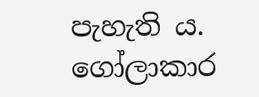පැහැති ය. ගෝලාකාර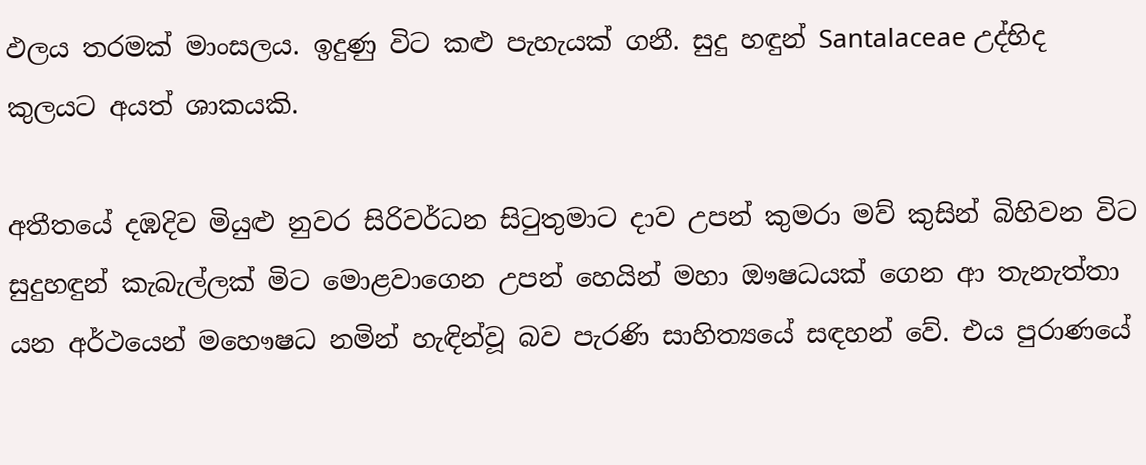ඵලය තරමක් මාංසලය. ඉදුණු විට කළු පැහැයක් ගනී. සුදු හඳුන් Santalaceae උද්භිද කුලයට අයත් ශාකයකි.

අතීතයේ දඹදිව මියුළු නුවර සිරිවර්ධන සිටුතුමාට දාව උපන් කුමරා මව් කුසින් බිහිවන විට සුදුහඳුන් කැබැල්ලක් මිට මොළවාගෙන උපන් හෙයින් මහා ඖෂධයක් ගෙන ආ තැනැත්තා යන අර්ථයෙන් මහෞෂධ නමින් හැඳින්වූ බව පැරණි සාහිත්‍යයේ සඳහන් වේ. එය පුරාණයේ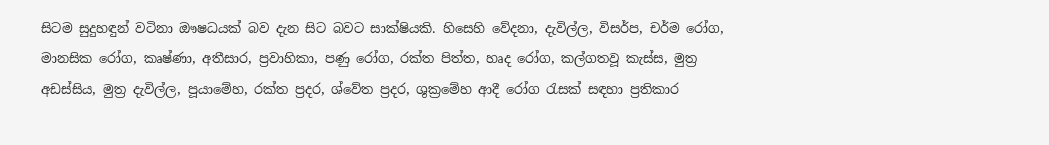සිටම සුදුහඳුන් වටිනා ඖෂධයක් බව දැන සිට බවට සාක්ෂියකි. හිසෙහි වේදනා, දැවිල්ල, විසර්ප, චර්ම රෝග, මානසික රෝග, කෘෂ්ණා, අතීසාර, ප්‍රවාහිකා, පණු රෝග, රක්ත පිත්ත, හෘද රෝග, කල්ගතවූ කැස්ස, මුත්‍ර අඩස්සිය, මුත්‍ර දැවිල්ල, පූයාමේහ, රක්ත ප්‍රදර, ශ්වේත ප්‍රදර, ශුක්‍රමේහ ආදී රෝග රැසක් සඳහා ප්‍රතිකාර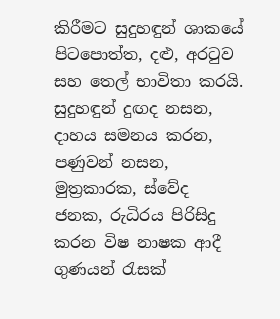කිරීමට සුදුහඳුන් ශාකයේ පිටපොත්ත, දළු, අරටුව සහ තෙල් භාවිතා කරයි. සුදුහඳුන් දුඟද නසන, දාහය සමනය කරන, පණුවන් නසන, මුත්‍රකාරක, ස්වේද ජනක, රුධිරය පිරිසිදු කරන විෂ නාෂක ආදී ගුණයන් රැසක්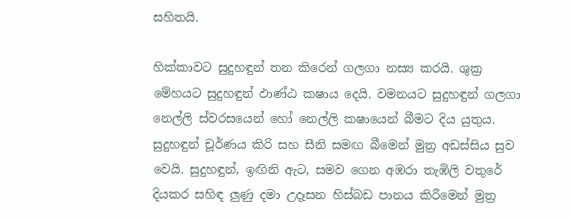සහිතයි.

හික්කාවට සුදුහඳුන් තන කිරෙන් ගලගා නස්‍ය කරයි. ශුක්‍ර මේහයට සුදුහඳුන් ඵාණ්ඨ කෂාය දෙයි. වමනයට සුදුහඳුන් ගලගා නෙල්ලි ස්වරසයෙන් හෝ නෙල්ලි කෂායෙන් බීමට දිය යුතුය. සුදුහඳුන් චූර්ණය කිරි සහ සීනි සමඟ බීමෙන් මුත්‍ර අඩස්සිය සුව වෙයි. සුදුහඳුන්, ඉඟිනි ඇට, සමව ගෙන අඹරා තැඹිලි වතුරේ දියකර සහිඳ ලුණු දමා උදෑසන හිස්බඩ පානය කිරීමෙන් මුත්‍ර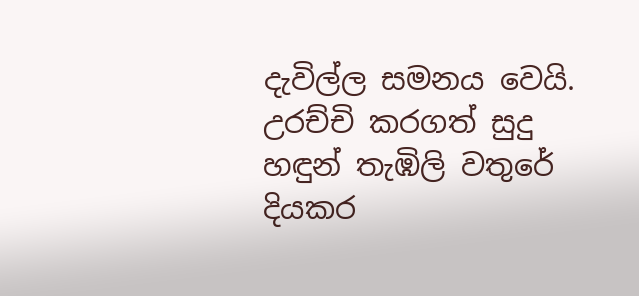දැවිල්ල සමනය වෙයි. උරච්චි කරගත් සුදු හඳුන් තැඹිලි වතුරේ දියකර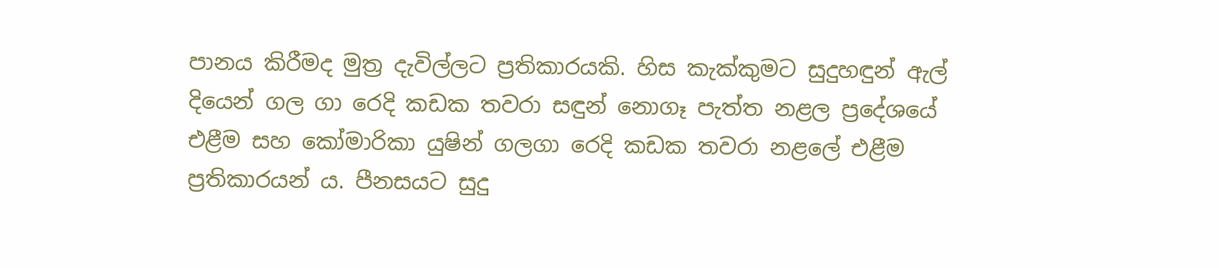පානය කිරීමද මුත්‍ර දැවිල්ලට ප්‍රතිකාරයකි. හිස කැක්කුමට සුදුහඳුන් ඇල් දියෙන් ගල ගා රෙදි කඩක තවරා සඳුන් නොගෑ පැත්ත නළල ප්‍රදේශයේ එළීම සහ කෝමාරිකා යුෂින් ගලගා රෙදි කඩක තවරා නළලේ එළීම ප්‍රතිකාරයන් ය. පීනසයට සුදු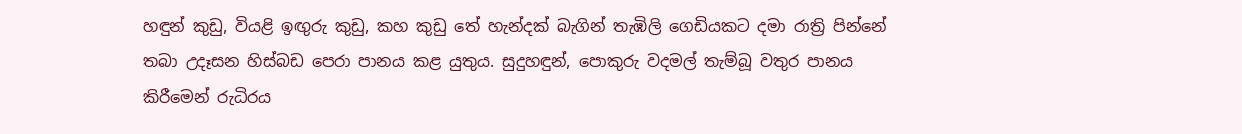හඳුන් කුඩු, වියළි ඉඟුරු කුඩු, කහ කුඩු තේ හැන්දක් බැගින් තැඹිලි ගෙඩියකට දමා රාත්‍රි පින්නේ තබා උදෑසන හිස්බඩ පෙරා පානය කළ යුතුය. සුදුහඳුන්, පොකුරු වදමල් තැම්බූ වතුර පානය කිරීමෙන් රුධිරය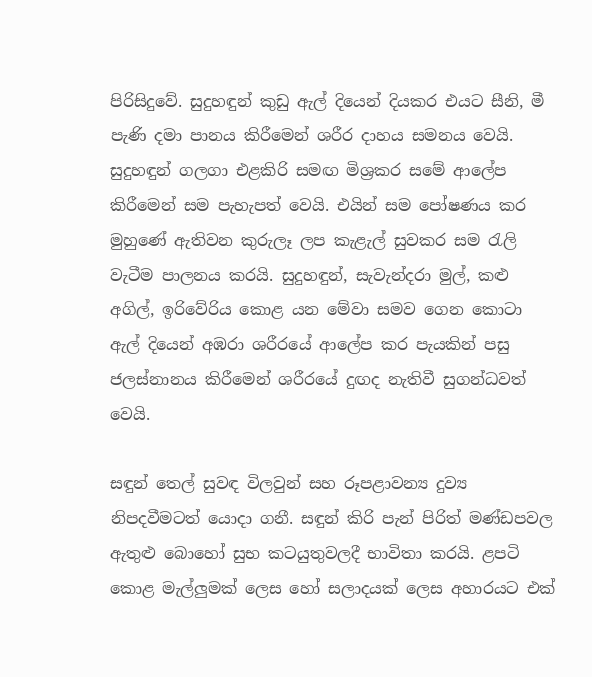පිරිසිදුවේ. සුදුහඳුන් කුඩු ඇල් දියෙන් දියකර එයට සීනි, මී පැණි දමා පානය කිරීමෙන් ශරීර දාහය සමනය වෙයි.  සුදුහඳුන් ගලගා එළකිරි සමඟ මිශ්‍රකර සමේ ආලේප කිරීමෙන් සම පැහැපත් වෙයි. එයින් සම පෝෂණය කර මුහුණේ ඇතිවන කුරුලෑ ලප කැළැල් සුවකර සම රැලි වැටීම පාලනය කරයි. සුදුහඳුන්, සැවැන්දරා මුල්, කළු අගිල්, ඉරිවේරිය කොළ යන මේවා සමව ගෙන කොටා ඇල් දියෙන් අඹරා ශරීරයේ ආලේප කර පැයකින් පසු ජලස්නානය කිරීමෙන් ශරීරයේ දුඟද නැතිවී සුගන්ධවත් වෙයි.

සඳුන් තෙල් සුවඳ විලවුන් සහ රූපළාවන්‍ය දුව්‍ය නිපදවීමටත් යොදා ගනී. සඳුන් කිරි පැන් පිරිත් මණ්ඩපවල ඇතුළු බොහෝ සුභ කටයුතුවලදී භාවිතා කරයි. ළපටි කොළ මැල්ලුමක් ලෙස හෝ සලාදයක් ලෙස අහාරයට එක්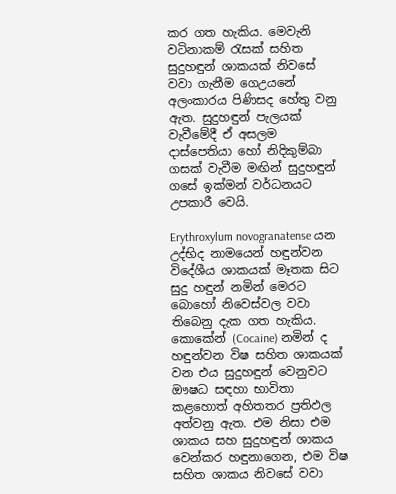කර ගත හැකිය. මෙවැනි වටිනාකම් රැසක් සහිත සුදුහඳුන් ශාකයක් නිවසේ වවා ගැනීම ගෙඋයනේ අලංකාරය පිණිසද හේතු වනු ඇත. සුදුහඳුන් පැලයක් වැවීමේදී ඒ අසලම දාස්පෙතියා හෝ නිදිකුම්බා ගසක් වැවීම මඟින් සුදුහඳුන් ගසේ ඉක්මන් වර්ධනයට උපකාරී වෙයි.

Erythroxylum novogranatense යන උද්භිද නාමයෙන් හඳුන්වන විදේශීය ශාකයක් මෑතක සිට සුදු හඳුන් නමින් මෙරට බොහෝ නිවෙස්වල වවා තිබෙනු දැක ගත හැකිය. කොකේන් (Cocaine) නමින් ද හඳුන්වන විෂ සහිත ශාකයක් වන එය සුදුහඳුන් වෙනුවට ඖෂධ සඳහා භාවිතා කළහොත් අහිතතර ප්‍රතිඵල අත්වනු ඇත. එම නිසා එම ශාකය සහ සුදුහඳුන් ශාකය වෙන්කර හඳුනාගෙන, එම විෂ සහිත ශාකය නිවසේ වවා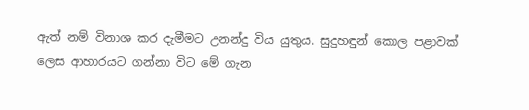ඇත් නම් විනාශ කර දැමීමට උනන්දු විය යුතුය. සුදුහඳුන් කොල පළාවක් ලෙස ආහාරයට ගන්නා විට මේ ගැන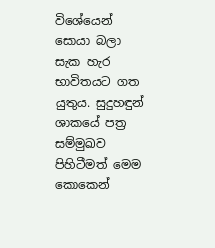විශේයෙන් සොයා බලා සැක හැර භාවිතයට ගත යුතුය. සුදුහඳුන් ශාකයේ පත්‍ර සම්මුඛව පිහිටීමත් මෙම කොකෙන්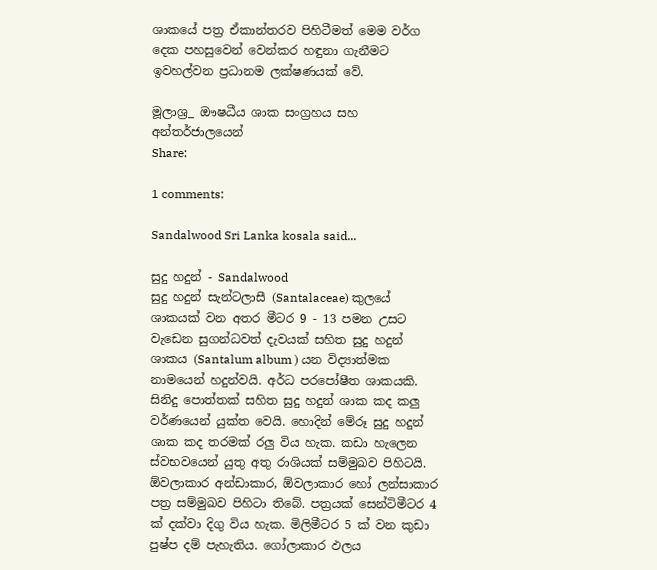ශාකයේ පත්‍ර ඒකාන්තරව පිහිටීමත් මෙම වර්ග දෙක පහසුවෙන් වෙන්කර හඳුනා ගැනීමට ඉවහල්වන ප්‍රධානම ලක්ෂණයක් වේ.

මූලාශ්‍ර_ ඖෂධීය ශාක සංග්‍රහය සහ අන්තර්ජාලයෙන්
Share:

1 comments:

Sandalwood Sri Lanka kosala said...

සුදු හදුන් - Sandalwood
සුදු හදුන් සැන්ටලාසී (Santalaceae) කුලයේ ශාකයක් වන අතර මීටර 9 - 13 පමන උසට වැඩෙන සුගන්ධවත් දැවයක් සහිත සුදු හදුන් ශාකය (Santalum album ) යන විද්‍යාත්මක නාමයෙන් හදුන්වයි. අර්ධ පරපෝෂීත ශාකයකි. සිනිදු පොත්තක් සහිත සුදු හදුන් ශාක කද කලු වර්ණයෙන් යුක්ත වෙයි. හොදින් මේරූ සුදු හදුන් ශාක කද තරමක් රලු විය හැක. කඩා හැලෙන ස්වභවයෙන් යුතු අතු රාශියක් සම්මුඛව පිහිටයි. ඕවලාකාර අන්ඩාකාර, ඕවලාකාර හෝ ලන්සාකාර පත්‍ර සම්මුඛව පිහිටා තිබේ. පත්‍රයක් සෙන්ටිමීටර 4 ක් දක්වා දිගු විය හැක. මිලිමීටර 5 ක් වන කුඩා පුෂ්ප දම් පැහැතිය. ගෝලාකාර ඵලය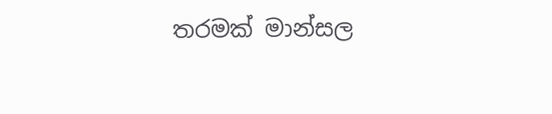තරමක් මාන්සල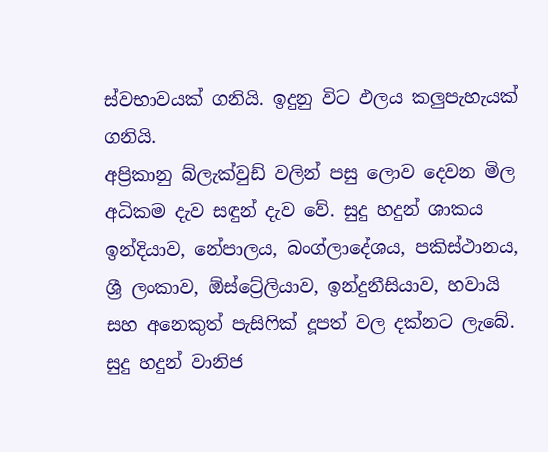ස්වභාවයක් ගනියි. ඉදුනු විට ඵලය කලුපැහැයක් ගනියි.
අප්‍රිකානු බ්ලැක්වුඩ් වලින් පසු ලොව දෙවන මිල අධිකම දැව සඳුන් දැව වේ. සුදු හදුන් ශාකය ඉන්දියාව, නේපාලය, බංග්ලාදේශය, පකිස්ථානය, ශ්‍රී ලංකාව, ඕස්ට්‍රේලියාව, ඉන්දුනීසියාව, හවායි සහ අනෙකුත් පැසිෆික් දූපත් වල දක්නට ලැබේ.
සුදු හදුන් වානිජ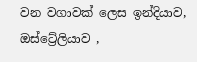වන වගාවක් ලෙස ඉන්දියාව, ඔස්ට්‍රේලියාව ,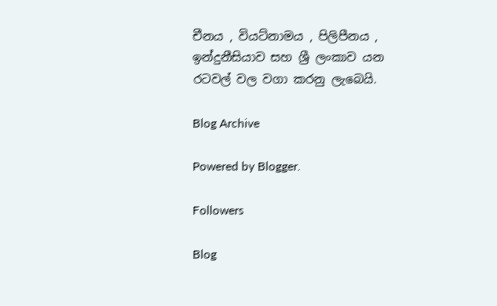චීනය , වියට්නාමය , පිලිපීනය , ඉන්දුනීසියාව සහ ශ්‍රී ලංකාව යන රටවල් වල වගා කරනු ලැබෙයි.

Blog Archive

Powered by Blogger.

Followers

Blog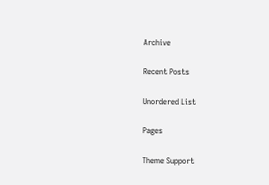Archive

Recent Posts

Unordered List

Pages

Theme Support